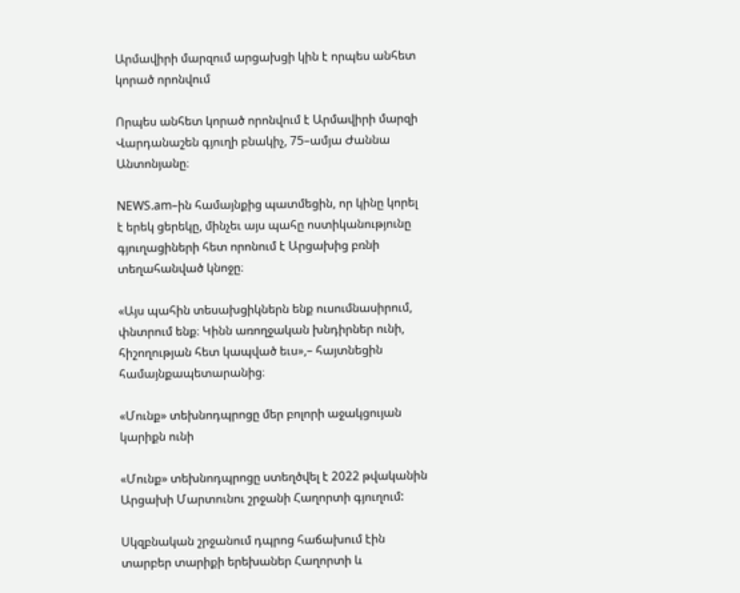Արմավիրի մարզում արցախցի կին է որպես անհետ կորած որոնվում

Որպես անհետ կորած որոնվում է Արմավիրի մարզի Վարդանաշեն գյուղի բնակիչ, 75–ամյա Ժաննա Անտոնյանը։

NEWS.am–ին համայնքից պատմեցին, որ կինը կորել է երեկ ցերեկը, մինչեւ այս պահը ոստիկանությունը գյուղացիների հետ որոնում է Արցախից բռնի տեղահանված կնոջը։

«Այս պահին տեսախցիկներն ենք ուսումնասիրում, փնտրում ենք։ Կինն առողջական խնդիրներ ունի, հիշողության հետ կապված եւս»,– հայտնեցին համայնքապետարանից։

«Մունք» տեխնոդպրոցը մեր բոլորի աջակցույան կարիքն ունի

«Մունք» տեխնոդպրոցը ստեղծվել է 2022 թվականին Արցախի Մարտունու շրջանի Հաղորտի գյուղում:

Սկզբնական շրջանում դպրոց հաճախում էին տարբեր տարիքի երեխաներ Հաղորտի և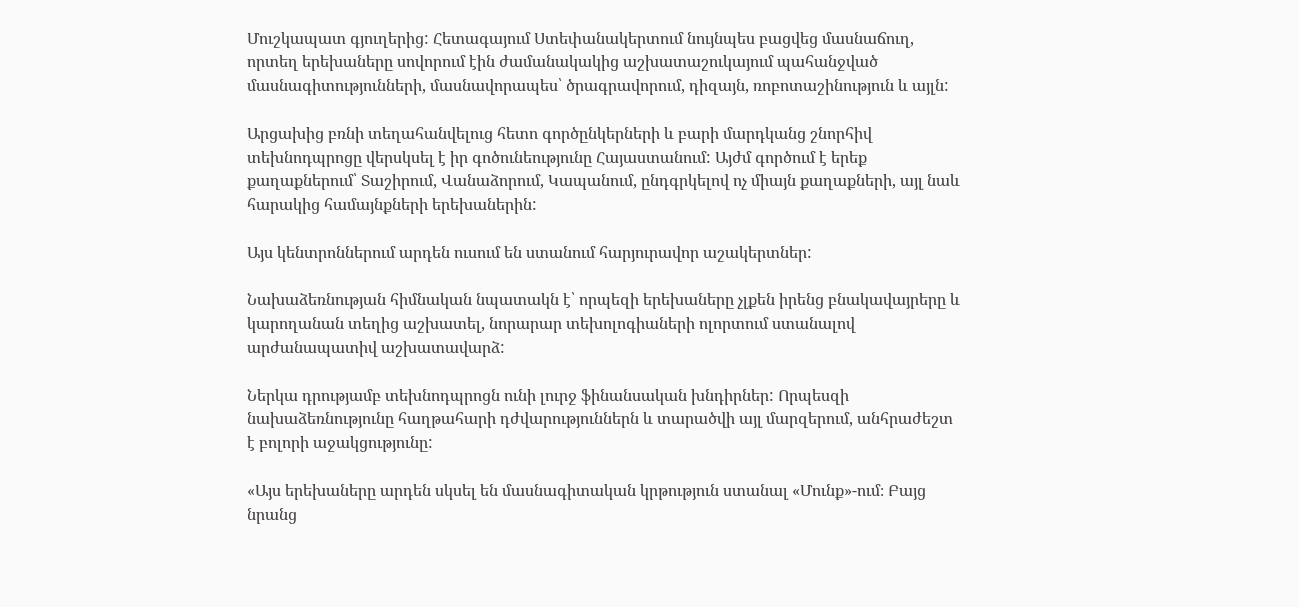Մուշկապատ գյուղերից: Հետագայում Ստեփանակերտում նույնպես բացվեց մասնաճուղ, որտեղ երեխաները սովորում էին ժամանակակից աշխատաշուկայում պահանջված մասնագիտությունների, մասնավորապես՝ ծրագրավորում, դիզայն, ռոբոտաշինություն և այլն:

Արցախից բռնի տեղահանվելուց հետո գործընկերների և բարի մարդկանց շնորհիվ տեխնոդպրոցը վերսկսել է իր գոծունեությունը Հայաստանում: Այժմ գործում է երեք քաղաքներում՝ Տաշիրում, Վանաձորում, Կապանում, ընդգրկելով ոչ միայն քաղաքների, այլ նաև հարակից համայնքների երեխաներին:

Այս կենտրոններում արդեն ուսում են ստանում հարյուրավոր աշակերտներ:

Նախաձեռնության հիմնական նպատակն է՝ որպեզի երեխաները չլքեն իրենց բնակավայրերը և կարողանան տեղից աշխատել, նորարար տեխոլոգիաների ոլորտում ստանալով արժանապատիվ աշխատավարձ:

Ներկա դրությամբ տեխնոդպրոցն ունի լուրջ ֆինանսական խնդիրներ: Որպեսզի նախաձեռնությունը հաղթահարի դժվարություններն և տարածվի այլ մարզերում, անհրաժեշտ է բոլորի աջակցությունը:

«Այս երեխաները արդեն սկսել են մասնագիտական կրթություն ստանալ «Մունք»-ում։ Բայց նրանց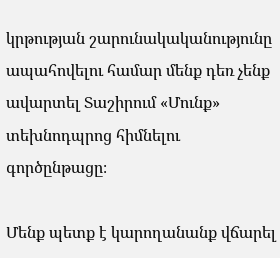կրթության շարունակականությունը ապահովելու համար մենք դեռ չենք ավարտել Տաշիրում «Մունք» տեխնոդպրոց հիմնելու գործընթացը։

Մենք պետք է կարողանանք վճարել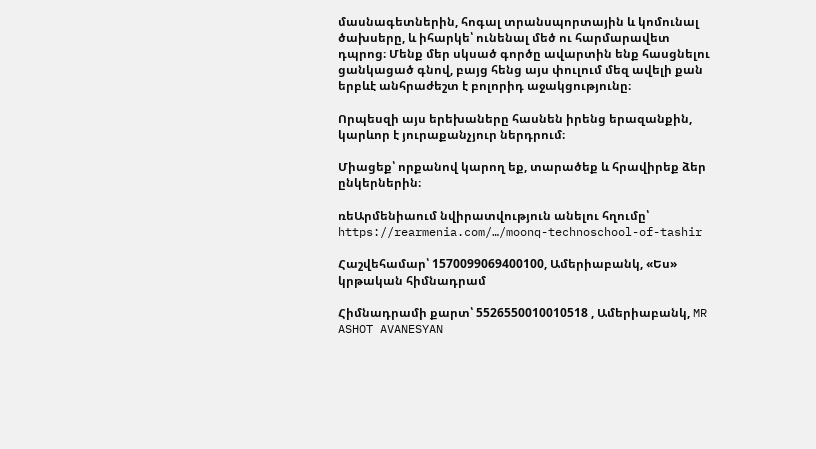մասնագետներին, հոգալ տրանսպորտային և կոմունալ ծախսերը, և իհարկե՝ ունենալ մեծ ու հարմարավետ դպրոց։ Մենք մեր սկսած գործը ավարտին ենք հասցնելու ցանկացած գնով, բայց հենց այս փուլում մեզ ավելի քան երբևէ անհրաժեշտ է բոլորիդ աջակցությունը։

Որպեսզի այս երեխաները հասնեն իրենց երազանքին, կարևոր է յուրաքանչյուր ներդրում։

Միացեք՝ որքանով կարող եք, տարածեք և հրավիրեք ձեր ընկերներին։

ռեԱրմենիաում նվիրատվություն անելու հղումը՝ https://rearmenia.com/…/moonq-technoschool-of-tashir

Հաշվեհամար՝ 1570099069400100, Ամերիաբանկ, «Ես» կրթական հիմնադրամ

Հիմնադրամի քարտ՝ 5526550010010518 , Ամերիաբանկ, MR ASHOT AVANESYAN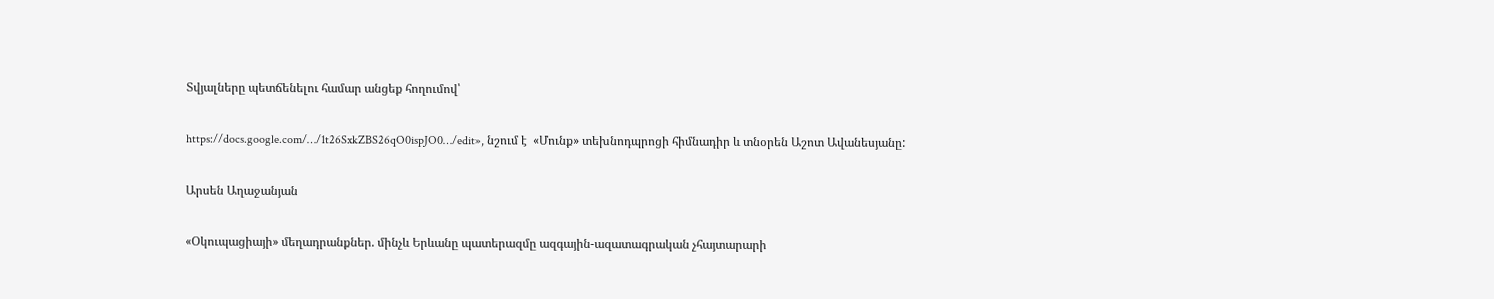Տվյալները պետճենելու համար անցեք հողումով՝

https://docs.google.com/…/1t26SxkZBS26qO0ispJO0…/edit», նշում է  «Մունք» տեխնոդպրոցի հիմնադիր և տնօրեն Աշոտ Ավանեսյանը:

Արսեն Աղաջանյան

«Օկուպացիայի» մեղադրանքներ. մինչև Երևանը պատերազմը ազգային-ազատագրական չհայտարարի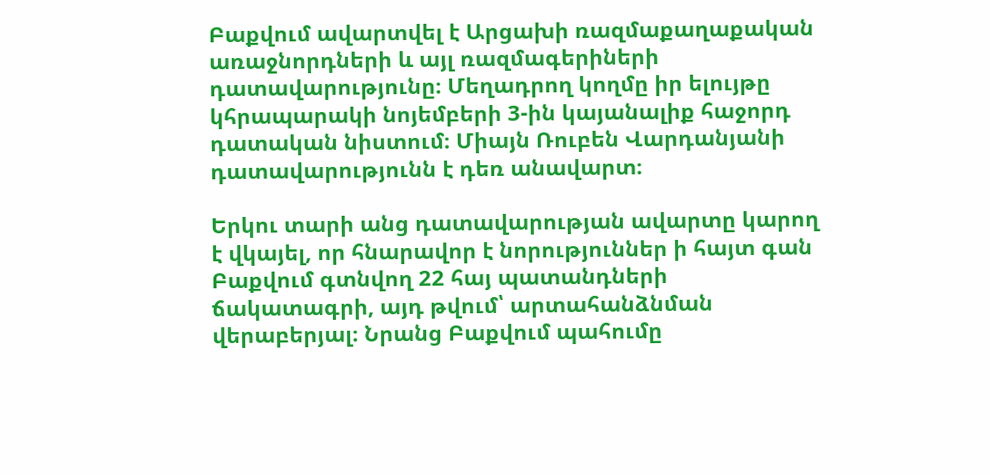Բաքվում ավարտվել է Արցախի ռազմաքաղաքական առաջնորդների և այլ ռազմագերիների դատավարությունը։ Մեղադրող կողմը իր ելույթը կհրապարակի նոյեմբերի 3-ին կայանալիք հաջորդ դատական նիստում։ Միայն Ռուբեն Վարդանյանի դատավարությունն է դեռ անավարտ։

Երկու տարի անց դատավարության ավարտը կարող է վկայել, որ հնարավոր է նորություններ ի հայտ գան Բաքվում գտնվող 22 հայ պատանդների ճակատագրի, այդ թվում՝ արտահանձնման վերաբերյալ։ Նրանց Բաքվում պահումը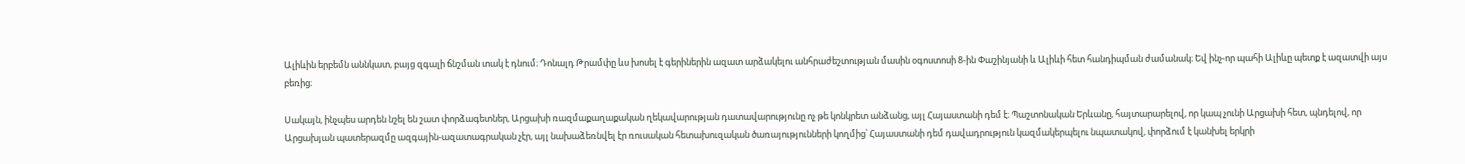Ալիևին երբեմն աննկատ, բայց զգալի ճնշման տակ է դնում։ Դոնալդ Թրամփը ևս խոսել է գերիներին ազատ արձակելու անհրաժեշտության մասին օգոստոսի 8-ին Փաշինյանի և Ալիևի հետ հանդիպման ժամանակ։ Եվ ինչ-որ պահի Ալիևը պետք է ազատվի այս բեռից։

Սակայն, ինչպես արդեն նշել են շատ փորձագետներ, Արցախի ռազմաքաղաքական ղեկավարության դատավարությունը ոչ թե կոնկրետ անձանց, այլ Հայաստանի դեմ է։ Պաշտոնական Երևանը, հայտարարելով, որ կապ չունի Արցախի հետ, պնդելով, որ Արցախյան պատերազմը ազգային-ազատագրական չէր, այլ նախաձեռնվել էր ռուսական հետախուզական ծառայությունների կողմից՝ Հայաստանի դեմ դավադրություն կազմակերպելու նպատակով, փորձում է կանխել երկրի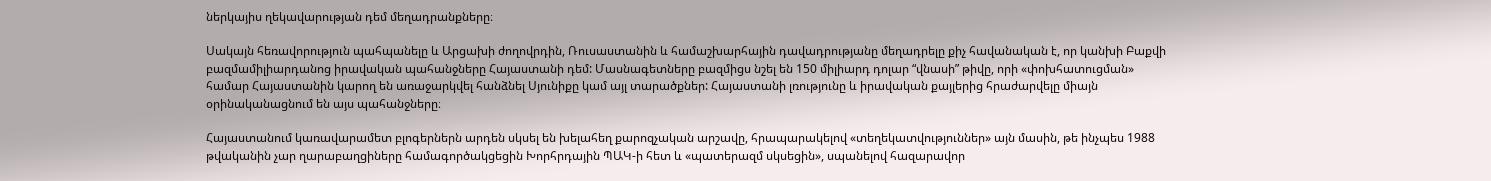ներկայիս ղեկավարության դեմ մեղադրանքները։

Սակայն հեռավորություն պահպանելը և Արցախի ժողովրդին, Ռուսաստանին և համաշխարհային դավադրությանը մեղադրելը քիչ հավանական է, որ կանխի Բաքվի բազմամիլիարդանոց իրավական պահանջները Հայաստանի դեմ: Մասնագետները բազմիցս նշել են 150 միլիարդ դոլար “վնասի” թիվը, որի «փոխհատուցման» համար Հայաստանին կարող են առաջարկվել հանձնել Սյունիքը կամ այլ տարածքներ: Հայաստանի լռությունը և իրավական քայլերից հրաժարվելը միայն օրինականացնում են այս պահանջները։

Հայաստանում կառավարամետ բլոգերներն արդեն սկսել են խելահեղ քարոզչական արշավը, հրապարակելով «տեղեկատվություններ» այն մասին, թե ինչպես 1988 թվականին չար ղարաբաղցիները համագործակցեցին Խորհրդային ՊԱԿ-ի հետ և «պատերազմ սկսեցին», սպանելով հազարավոր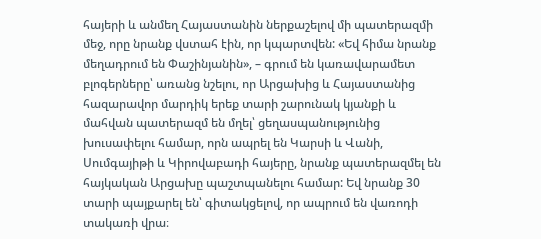հայերի և անմեղ Հայաստանին ներքաշելով մի պատերազմի մեջ, որը նրանք վստահ էին, որ կպարտվեն: «Եվ հիմա նրանք մեղադրում են Փաշինյանին», – գրում են կառավարամետ բլոգերները՝ առանց նշելու, որ Արցախից և Հայաստանից հազարավոր մարդիկ երեք տարի շարունակ կյանքի և մահվան պատերազմ են մղել՝ ցեղասպանությունից խուսափելու համար, որն ապրել են Կարսի և Վանի, Սումգայիթի և Կիրովաբադի հայերը, նրանք պատերազմել են հայկական Արցախը պաշտպանելու համար: Եվ նրանք 30 տարի պայքարել են՝ գիտակցելով, որ ապրում են վառոդի տակառի վրա։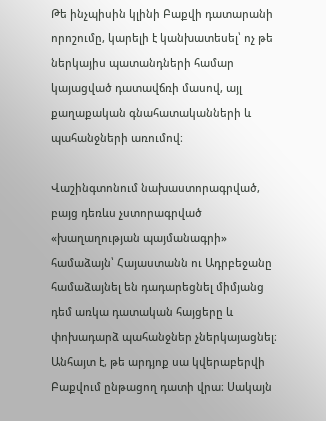Թե ինչպիսին կլինի Բաքվի դատարանի որոշումը, կարելի է կանխատեսել՝ ոչ թե ներկայիս պատանդների համար կայացված դատավճռի մասով, այլ քաղաքական գնահատականների և պահանջների առումով։

Վաշինգտոնում նախաստորագրված, բայց դեռևս չստորագրված «խաղաղության պայմանագրի» համաձայն՝ Հայաստանն ու Ադրբեջանը համաձայնել են դադարեցնել միմյանց դեմ առկա դատական հայցերը և փոխադարձ պահանջներ չներկայացնել։ Անհայտ է, թե արդյոք սա կվերաբերվի Բաքվում ընթացող դատի վրա։ Սակայն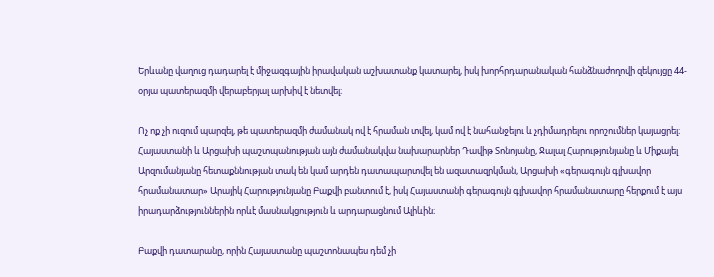Երևանը վաղուց դադարել է միջազգային իրավական աշխատանք կատարել, իսկ խորհրդարանական հանձնաժողովի զեկույցը 44-օրյա պատերազմի վերաբերյալ արխիվ է նետվել։

Ոչ ոք չի ուզում պարզել, թե պատերազմի ժամանակ ով է հրաման տվել, կամ ով է նահանջելու և չդիմադրելու որոշումներ կայացրել։ Հայաստանի և Արցախի պաշտպանության այն ժամանակվա նախարարներ Դավիթ Տոնոյանը, Ջալալ Հարությունյանը և Միքայել Արզումանյանը հետաքննության տակ են կամ արդեն դատապարտվել են ազատազրկման, Արցախի «գերագույն գլխավոր հրամանատար» Արայիկ Հարությունյանը Բաքվի բանտում է, իսկ Հայաստանի գերագույն գլխավոր հրամանատարը հերքում է այս իրադարձություններին որևէ մասնակցություն և արդարացնում Ալիևին։

Բաքվի դատարանը, որին Հայաստանը պաշտոնապես դեմ չի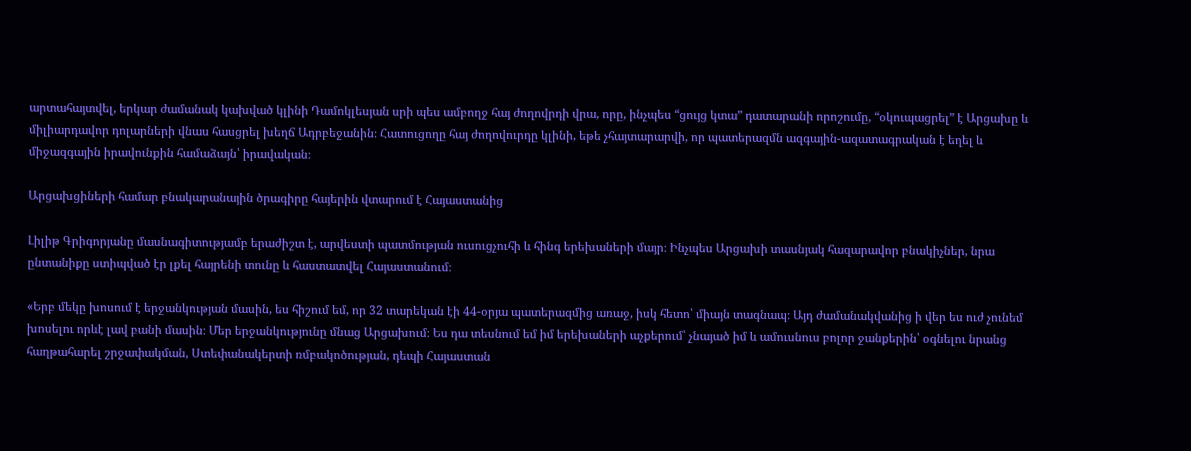արտահայտվել, երկար ժամանակ կախված կլինի Դամոկլեսյան սրի պես ամբողջ հայ ժողովրդի վրա, որը, ինչպես “ցույց կտա” դատարանի որոշումը, “օկուպացրել” է Արցախը և միլիարդավոր դոլարների վնաս հասցրել խեղճ Ադրբեջանին։ Հատուցողը հայ ժողովուրդը կլինի, եթե չհայտարարվի, որ պատերազմն ազգային-ազատագրական է եղել և միջազգային իրավունքին համաձայն՝ իրավական։

Արցախցիների համար բնակարանային ծրագիրը հայերին վտարում է Հայաստանից

Լիլիթ Գրիգորյանը մասնագիտությամբ երաժիշտ է, արվեստի պատմության ուսուցչուհի և հինգ երեխաների մայր։ Ինչպես Արցախի տասնյակ հազարավոր բնակիչներ, նրա ընտանիքը ստիպված էր լքել հայրենի տունը և հաստատվել Հայաստանում։

«Երբ մեկը խոսում է երջանկության մասին, ես հիշում եմ, որ 32 տարեկան էի 44-օրյա պատերազմից առաջ, իսկ հետո՝ միայն տագնապ։ Այդ ժամանակվանից ի վեր ես ուժ չունեմ խոսելու որևէ լավ բանի մասին։ Մեր երջանկությունը մնաց Արցախում։ Ես դա տեսնում եմ իմ երեխաների աչքերում՝ չնայած իմ և ամուսնուս բոլոր ջանքերին՝ օգնելու նրանց հաղթահարել շրջափակման, Ստեփանակերտի ռմբակոծության, դեպի Հայաստան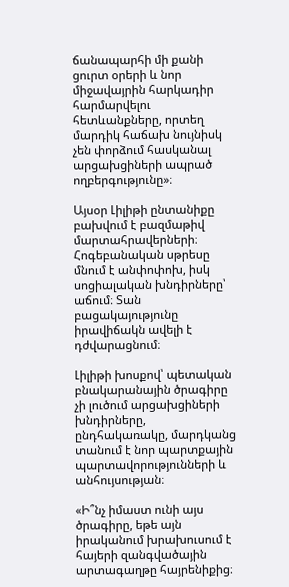ճանապարհի մի քանի ցուրտ օրերի և նոր միջավայրին հարկադիր հարմարվելու հետևանքները, որտեղ մարդիկ հաճախ նույնիսկ չեն փորձում հասկանալ արցախցիների ապրած ողբերգությունը»։

Այսօր Լիլիթի ընտանիքը բախվում է բազմաթիվ մարտահրավերների։ Հոգեբանական սթրեսը մնում է անփոփոխ, իսկ սոցիալական խնդիրները՝ աճում։ Տան բացակայությունը իրավիճակն ավելի է դժվարացնում։

Լիլիթի խոսքով՝ պետական բնակարանային ծրագիրը չի լուծում արցախցիների խնդիրները, ընդհակառակը, մարդկանց տանում է նոր պարտքային պարտավորությունների և անհույսության։

«Ի՞նչ իմաստ ունի այս ծրագիրը, եթե այն իրականում խրախուսում է հայերի զանգվածային արտագաղթը հայրենիքից։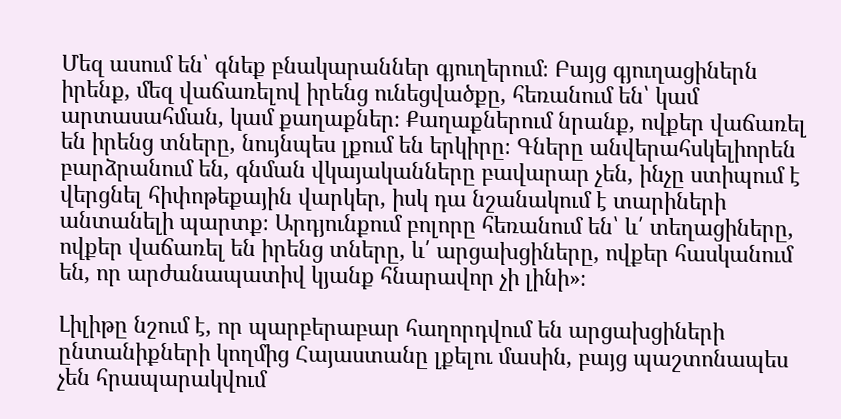Մեզ ասում են՝ գնեք բնակարաններ գյուղերում։ Բայց գյուղացիներն իրենք, մեզ վաճառելով իրենց ունեցվածքը, հեռանում են՝ կամ արտասահման, կամ քաղաքներ։ Քաղաքներում նրանք, ովքեր վաճառել են իրենց տները, նույնպես լքում են երկիրը։ Գները անվերահսկելիորեն բարձրանում են, գնման վկայականները բավարար չեն, ինչը ստիպում է վերցնել հիփոթեքային վարկեր, իսկ դա նշանակում է տարիների անտանելի պարտք։ Արդյունքում բոլորը հեռանում են՝ և՛ տեղացիները, ովքեր վաճառել են իրենց տները, և՛ արցախցիները, ովքեր հասկանում են, որ արժանապատիվ կյանք հնարավոր չի լինի»։

Լիլիթը նշում է, որ պարբերաբար հաղորդվում են արցախցիների ընտանիքների կողմից Հայաստանը լքելու մասին, բայց պաշտոնապես չեն հրապարակվում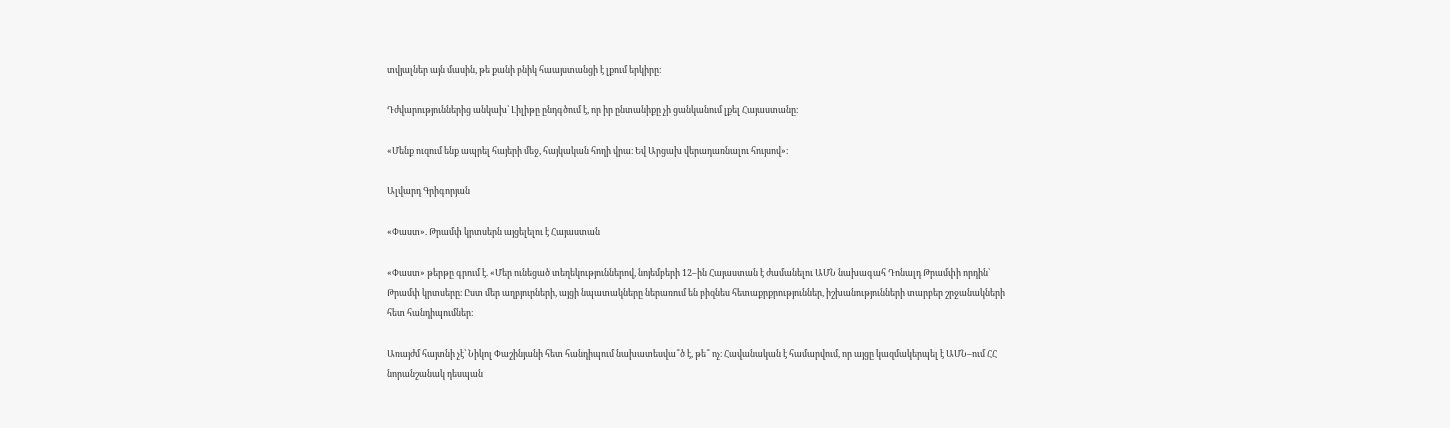տվյալներ այն մասին, թե քանի բնիկ հաայստանցի է լքում երկիրը։

Դժվարություններից անկախ՝ Լիլիթը ընդգծում է, որ իր ընտանիքը չի ցանկանում լքել Հայաստանը։

«Մենք ուզում ենք ապրել հայերի մեջ, հայկական հողի վրա։ Եվ Արցախ վերադառնալու հույսով»։

Ալվարդ Գրիգորյան

«Փաստ». Թրամփ կրտսերն այցելելու է Հայաստան

«Փաստ» թերթը գրում է. «Մեր ունեցած տեղեկություններով, նոյեմբերի 12–ին Հայաստան է ժամանելու ԱՄՆ նախագահ Դոնալդ Թրամփի որդին՝ Թրամփ կրտսերը։ Ըստ մեր աղբյուրների, այցի նպատակները ներառում են բիզնես հետաքրքրություններ, իշխանությունների տարբեր շրջանակների հետ հանդիպումներ։

Առայժմ հայտնի չէ՝ Նիկոլ Փաշինյանի հետ հանդիպում նախատեսվա՞ծ է, թե՞ ոչ։ Հավանական է համարվում, որ այցը կազմակերպել է ԱՄՆ–ում ՀՀ նորանշանակ դեսպան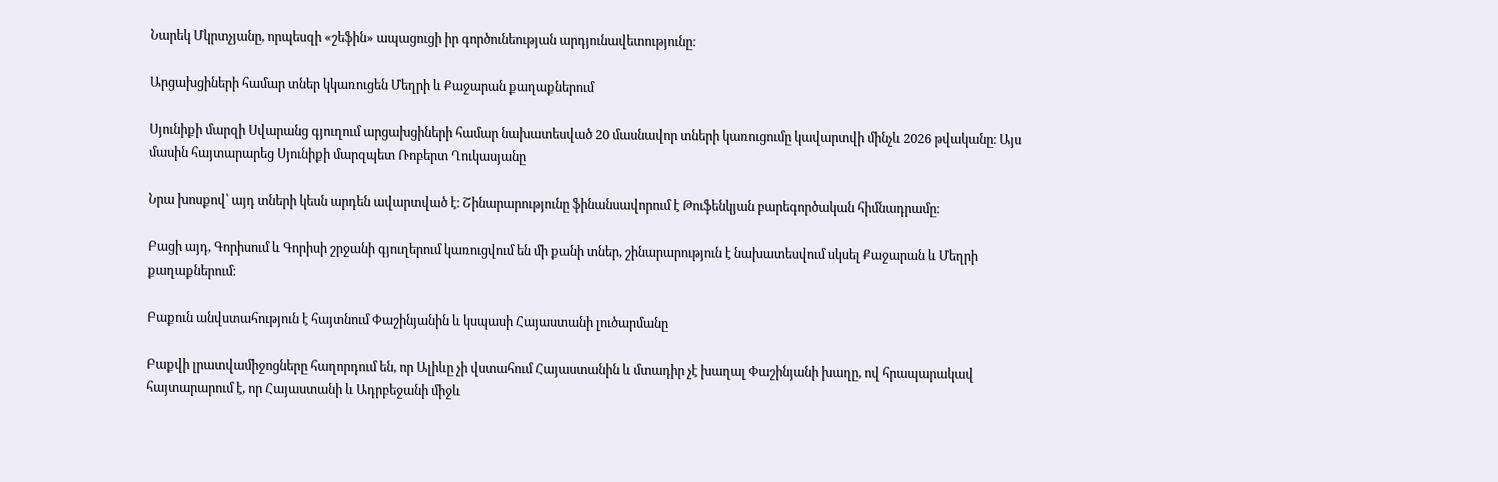Նարեկ Մկրտչյանը, որպեսզի «շեֆին» ապացուցի իր գործունեության արդյունավետությունը։

Արցախցիների համար տներ կկառուցեն Մեղրի և Քաջարան քաղաքներում

Սյունիքի մարզի Սվարանց գյուղում արցախցիների համար նախատեսված 20 մասնավոր տների կառուցումը կավարտվի մինչև 2026 թվականը։ Այս մասին հայտարարեց Սյունիքի մարզպետ Ռոբերտ Ղուկասյանը

Նրա խոսքով՝ այդ տների կեսն արդեն ավարտված է։ Շինարարությունը ֆինանսավորում է Թուֆենկյան բարեգործական հիմնադրամը։

Բացի այդ, Գորիսում և Գորիսի շրջանի գյուղերում կառուցվում են մի քանի տներ, շինարարություն է նախատեսվում սկսել Քաջարան և Մեղրի քաղաքներում։

Բաքուն անվստահություն է հայտնում Փաշինյանին և կսպասի Հայաստանի լուծարմանը

Բաքվի լրատվամիջոցները հաղորդում են, որ Ալիևը չի վստահում Հայաստանին և մտադիր չէ խաղալ Փաշինյանի խաղը, ով հրապարակավ հայտարարում է, որ Հայաստանի և Ադրբեջանի միջև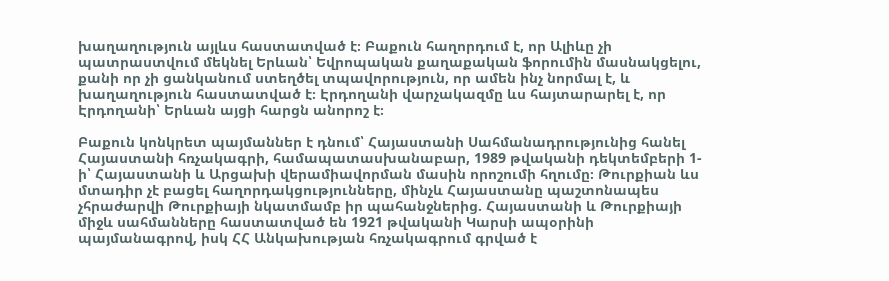խաղաղություն այլևս հաստատված է։ Բաքուն հաղորդում է, որ Ալիևը չի պատրաստվում մեկնել Երևան՝ Եվրոպական քաղաքական ֆորումին մասնակցելու, քանի որ չի ցանկանում ստեղծել տպավորություն, որ ամեն ինչ նորմալ է, և խաղաղություն հաստատված է։ Էրդողանի վարչակազմը ևս հայտարարել է, որ Էրդողանի՝ Երևան այցի հարցն անորոշ է։

Բաքուն կոնկրետ պայմաններ է դնում՝ Հայաստանի Սահմանադրությունից հանել Հայաստանի հռչակագրի, համապատասխանաբար, 1989 թվականի դեկտեմբերի 1-ի՝ Հայաստանի և Արցախի վերամիավորման մասին որոշումի հղումը։ Թուրքիան ևս մտադիր չէ բացել հաղորդակցությունները, մինչև Հայաստանը պաշտոնապես չհրաժարվի Թուրքիայի նկատմամբ իր պահանջներից. Հայաստանի և Թուրքիայի միջև սահմանները հաստատված են 1921 թվականի Կարսի ապօրինի պայմանագրով, իսկ ՀՀ Անկախության հռչակագրում գրված է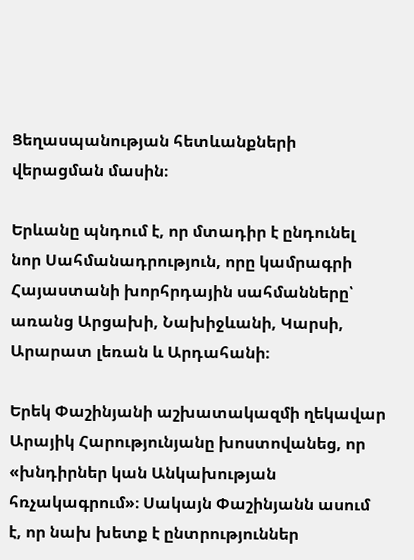Ցեղասպանության հետևանքների վերացման մասին։

Երևանը պնդում է, որ մտադիր է ընդունել նոր Սահմանադրություն, որը կամրագրի Հայաստանի խորհրդային սահմանները՝ առանց Արցախի, Նախիջևանի, Կարսի, Արարատ լեռան և Արդահանի։

Երեկ Փաշինյանի աշխատակազմի ղեկավար Արայիկ Հարությունյանը խոստովանեց, որ «խնդիրներ կան Անկախության հռչակագրում»։ Սակայն Փաշինյանն ասում է, որ նախ խետք է ընտրություններ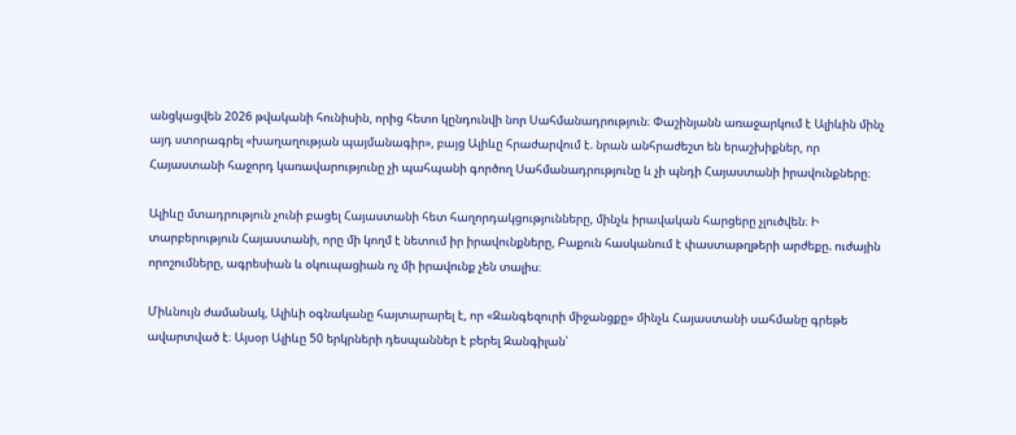անցկացվեն 2026 թվականի հունիսին, որից հետո կընդունվի նոր Սահմանադրություն։ Փաշինյանն առաջարկում է Ալիևին մինչ այդ ստորագրել «խաղաղության պայմանագիր», բայց Ալիևը հրաժարվում է. նրան անհրաժեշտ են երաշխիքներ, որ Հայաստանի հաջորդ կառավարությունը չի պահպանի գործող Սահմանադրությունը և չի պնդի Հայաստանի իրավունքները։

Ալիևը մտադրություն չունի բացել Հայաստանի հետ հաղորդակցությունները, մինչև իրավական հարցերը չլուծվեն։ Ի տարբերություն Հայաստանի, որը մի կողմ է նետում իր իրավունքները, Բաքուն հասկանում է փաստաթղթերի արժեքը. ուժային որոշումները, ագրեսիան և օկուպացիան ոչ մի իրավունք չեն տալիս։

Միևնույն ժամանակ, Ալիևի օգնականը հայտարարել է, որ «Զանգեզուրի միջանցքը» մինչև Հայաստանի սահմանը գրեթե ավարտված է։ Այսօր Ալիևը 50 երկրների դեսպաններ է բերել Զանգիլան՝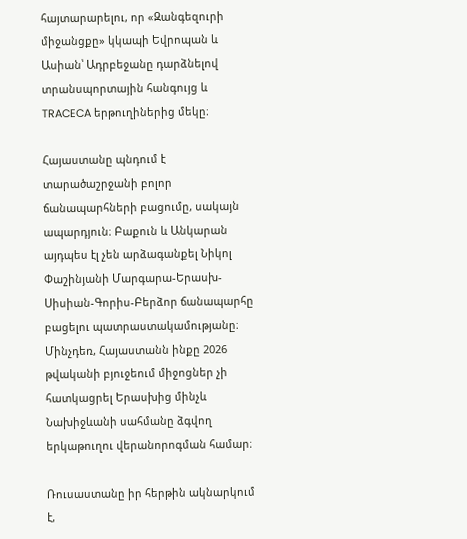հայտարարելու, որ «Զանգեզուրի միջանցքը» կկապի Եվրոպան և Ասիան՝ Ադրբեջանը դարձնելով տրանսպորտային հանգույց և TRACECA երթուղիներից մեկը։

Հայաստանը պնդում է տարածաշրջանի բոլոր ճանապարհների բացումը, սակայն ապարդյուն։ Բաքուն և Անկարան այդպես էլ չեն արձագանքել Նիկոլ Փաշինյանի Մարգարա-Երասխ-Սիսիան-Գորիս-Բերձոր ճանապարհը բացելու պատրաստակամությանը։ Մինչդեռ, Հայաստանն ինքը 2026 թվականի բյուջեում միջոցներ չի հատկացրել Երասխից մինչև Նախիջևանի սահմանը ձգվող երկաթուղու վերանորոգման համար։

Ռուսաստանը իր հերթին ակնարկում է,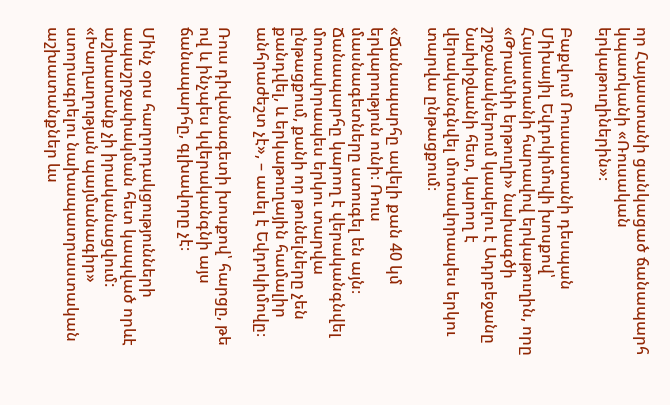որ Հայաստանի ցանկացած ճանապարհ կպատկանի «Ռուսական երկաթուղիներին»։

Բաքվում Ռուսաստանի դեսպան Միխայիլ Եվդոկիմովի խոսքով՝ Հայաստանի հարավով երկաթուղին, որը «Թրամփի երթուղի» նախագծի շրջանակներում կապելու է Ադրբեջանը Նախիջևանի հետ, կարող է վերականգնվել մոտավորապես երկու տարվա ընթացքում։

«Ճանապարհը ավելի քան 40 կմ երկարություն ունի։ Ռուս մասնագետները ստուգել են այն։ Ճանապարհը կարող է վերականգնվել մոտավորապես երկու տարվա ընթացքում, քանի որ թունելները չեն քանդվել, և երկաթուղային համալիր անհրաժեշտ չէ», – ասել է Եվդոկիմովը։

Ռուս դիվանագետի խոսքով՝ հարցը, թե ով և ինչպես կվերականգնի այս ճանապարհը, գլխավորը չէ։

Մինչ օրս հաղորդակցությունների ապաշրջափակման հետ կապված որևէ աշխատանք չի իրականացվում: «Խաղաղության պայմանագիր» ստորագրելու նախապատրաստական աշխատանքներ ևս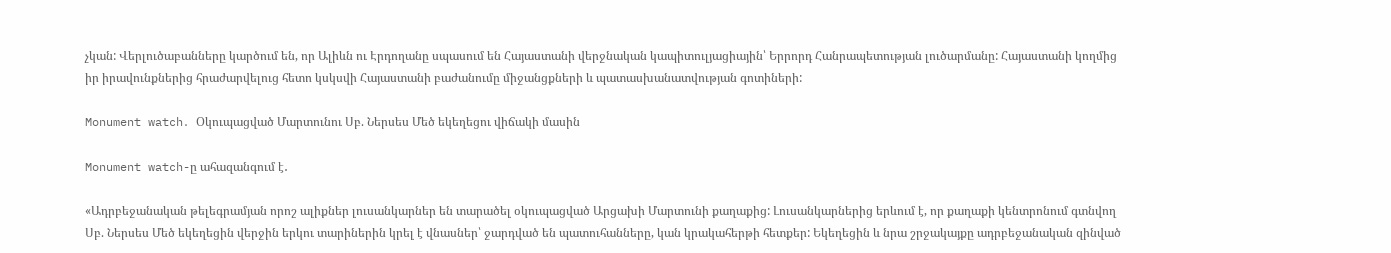չկան: Վերլուծաբանները կարծում են, որ Ալիևն ու Էրդողանը սպասում են Հայաստանի վերջնական կապիտուլյացիային՝ Երրորդ Հանրապետության լուծարմանը: Հայաստանի կողմից իր իրավունքներից հրաժարվելուց հետո կսկսվի Հայաստանի բաժանումը միջանցքների և պատասխանատվության գոտիների:

Monument watch․ Օկուպացված Մարտունու Սբ. Ներսես Մեծ եկեղեցու վիճակի մասին

Monument watch-ը ահազանգում է․

«Ադրբեջանական թելեգրամյան որոշ ալիքներ լուսանկարներ են տարածել օկուպացված Արցախի Մարտունի քաղաքից: Լուսանկարներից երևում է, որ քաղաքի կենտրոնում գտնվող Սբ. Ներսես Մեծ եկեղեցին վերջին երկու տարիներին կրել է վնասներ՝ ջարդված են պատուհանները, կան կրակահերթի հետքեր: Եկեղեցին և նրա շրջակայքը ադրբեջանական զինված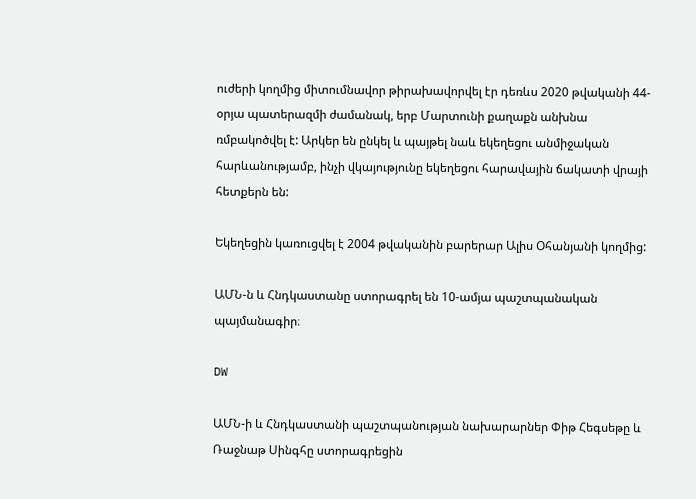ուժերի կողմից միտումնավոր թիրախավորվել էր դեռևս 2020 թվականի 44-օրյա պատերազմի ժամանակ, երբ Մարտունի քաղաքն անխնա ռմբակոծվել է: Արկեր են ընկել և պայթել նաև եկեղեցու անմիջական հարևանությամբ, ինչի վկայությունը եկեղեցու հարավային ճակատի վրայի հետքերն են:

Եկեղեցին կառուցվել է 2004 թվականին բարերար Ալիս Օհանյանի կողմից:

ԱՄՆ-ն և Հնդկաստանը ստորագրել են 10-ամյա պաշտպանական պայմանագիր։

DW

ԱՄՆ-ի և Հնդկաստանի պաշտպանության նախարարներ Փիթ Հեգսեթը և Ռաջնաթ Սինգհը ստորագրեցին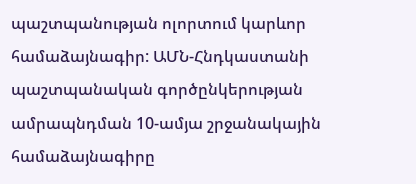պաշտպանության ոլորտում կարևոր համաձայնագիր: ԱՄՆ-Հնդկաստանի պաշտպանական գործընկերության ամրապնդման 10-ամյա շրջանակային համաձայնագիրը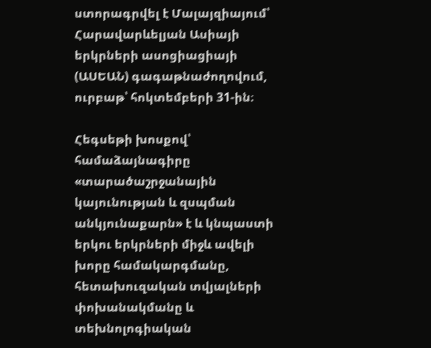ստորագրվել է Մալայզիայում՝ Հարավարևելյան Ասիայի երկրների ասոցիացիայի (ԱՍԵԱՆ) գագաթնաժողովում, ուրբաթ՝ հոկտեմբերի 31-ին։

Հեգսեթի խոսքով՝ համաձայնագիրը «տարածաշրջանային կայունության և զսպման անկյունաքարն» է և կնպաստի երկու երկրների միջև ավելի խորը համակարգմանը, հետախուզական տվյալների փոխանակմանը և տեխնոլոգիական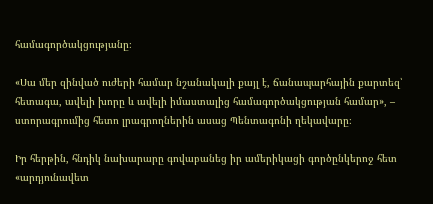համագործակցությանը։

«Սա մեր զինված ուժերի համար նշանակալի քայլ է, ճանապարհային քարտեզ՝ հետագա, ավելի խորը և ավելի իմաստալից համագործակցության համար», – ստորագրումից հետո լրագրողներին ասաց Պենտագոնի ղեկավարը։

Իր հերթին, հնդիկ նախարարը գովաբանեց իր ամերիկացի գործընկերոջ հետ «արդյունավետ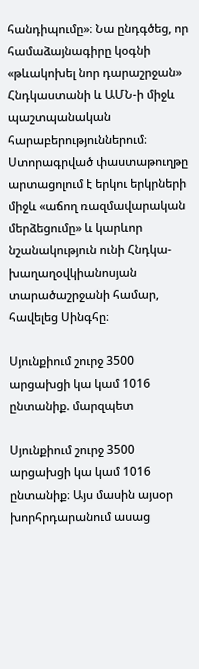հանդիպումը»։ Նա ընդգծեց, որ համաձայնագիրը կօգնի «թևակոխել նոր դարաշրջան» Հնդկաստանի և ԱՄՆ-ի միջև պաշտպանական հարաբերություններում։ Ստորագրված փաստաթուղթը արտացոլում է երկու երկրների միջև «աճող ռազմավարական մերձեցումը» և կարևոր նշանակություն ունի Հնդկա-խաղաղօվկիանոսյան տարածաշրջանի համար, հավելեց Սինգհը։

Սյունքիում շուրջ 3500 արցախցի կա կամ 1016 ընտանիք. մարզպետ

Սյունքիում շուրջ 3500 արցախցի կա կամ 1016 ընտանիք։ Այս մասին այսօր խորհրդարանում ասաց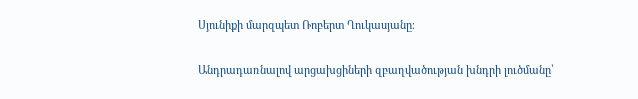Սյունիքի մարզպետ Ռոբերտ Ղուկասյանը։

Անդրադառնալով արցախցիների զբաղվածության խնդրի լուծմանը՝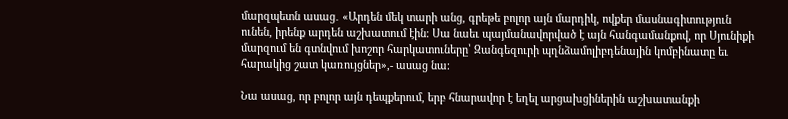մարզպետն ասաց․ «Արդեն մեկ տարի անց, գրեթե բոլոր այն մարդիկ, ովքեր մասնագիտություն ունեն, իրենք արդեն աշխատում էին։ Սա նաեւ պայմանավորված է այն հանգամանքով, որ Սյունիքի մարզում են գտնվում խոշոր հարկատուները՝ Զանգեզուրի պղնձամոլիբդենային կոմբինատը եւ հարակից շատ կառույցներ»,- ասաց նա։

Նա ասաց, որ բոլոր այն դեպքերում, երբ հնարավոր է եղել արցախցիներին աշխատանքի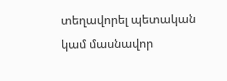տեղավորել պետական կամ մասնավոր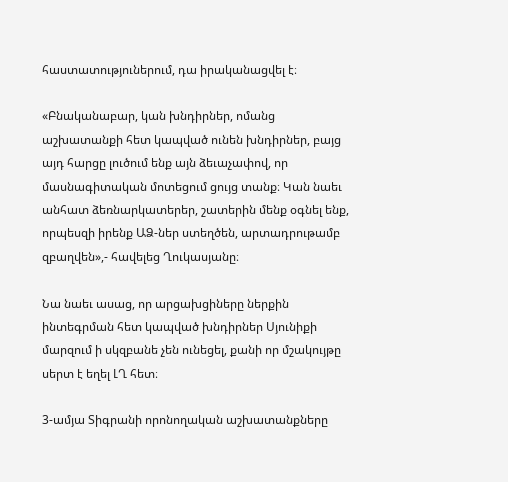հաստատություներում, դա իրականացվել է։

«Բնականաբար, կան խնդիրներ, ոմանց աշխատանքի հետ կապված ունեն խնդիրներ, բայց այդ հարցը լուծում ենք այն ձեւաչափով, որ մասնագիտական մոտեցում ցույց տանք։ Կան նաեւ անհատ ձեռնարկատերեր, շատերին մենք օգնել ենք, որպեսզի իրենք ԱՁ-ներ ստեղծեն, արտադրութամբ զբաղվեն»,- հավելեց Ղուկասյանը։

Նա նաեւ ասաց, որ արցախցիները ներքին ինտեգրման հետ կապված խնդիրներ Սյունիքի մարզում ի սկզբանե չեն ունեցել, քանի որ մշակույթը սերտ է եղել ԼՂ հետ։

3-ամյա Տիգրանի որոնողական աշխատանքները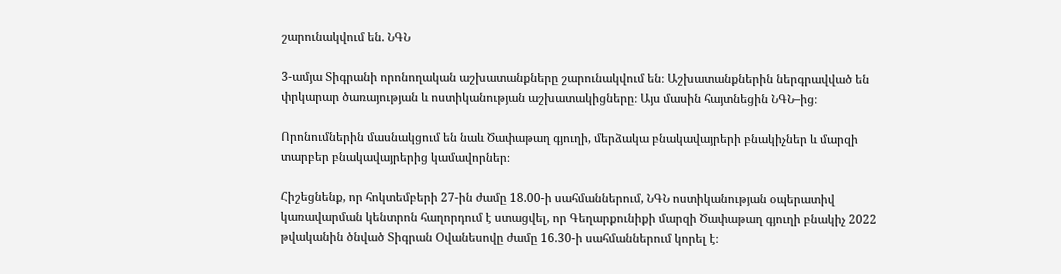շարունակվում են. ՆԳՆ

3-ամյա Տիգրանի որոնողական աշխատանքները շարունակվում են։ Աշխատանքներին ներգրավված են փրկարար ծառայության և ոստիկանության աշխատակիցները։ Այս մասին հայտնեցին ՆԳՆ–ից։

Որոնումներին մասնակցում են նաև Ծափաթաղ գյուղի, մերձակա բնակավայրերի բնակիչներ և մարզի տարբեր բնակավայրերից կամավորներ։

Հիշեցնենք, որ հոկտեմբերի 27-ին ժամը 18.00-ի սահմաններում, ՆԳՆ ոստիկանության օպերատիվ կառավարման կենտրոն հաղորդում է ստացվել, որ Գեղարքունիքի մարզի Ծափաթաղ գյուղի բնակիչ 2022 թվականին ծնված Տիգրան Օվանեսովը ժամը 16.30-ի սահմաններում կորել է։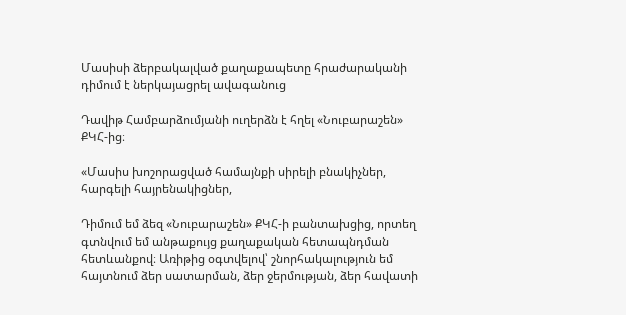Մասիսի ձերբակալված քաղաքապետը հրաժարականի դիմում է ներկայացրել ավագանուց

Դավիթ Համբարձումյանի ուղերձն է հղել «Նուբարաշեն» ՔԿՀ-ից։

«Մասիս խոշորացված համայնքի սիրելի բնակիչներ, հարգելի հայրենակիցներ,

Դիմում եմ ձեզ «Նուբարաշեն» ՔԿՀ-ի բանտախցից, որտեղ գտնվում եմ անթաքույց քաղաքական հետապնդման հետևանքով։ Առիթից օգտվելով՝ շնորհակալություն եմ հայտնում ձեր սատարման, ձեր ջերմության, ձեր հավատի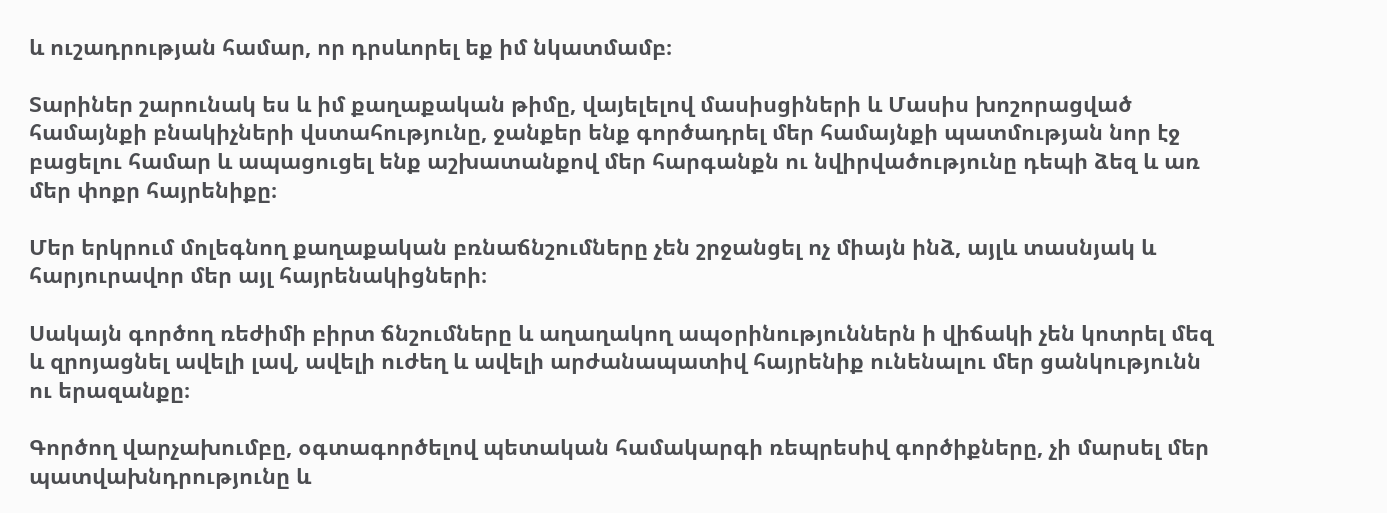և ուշադրության համար, որ դրսևորել եք իմ նկատմամբ։

Տարիներ շարունակ ես և իմ քաղաքական թիմը, վայելելով մասիսցիների և Մասիս խոշորացված համայնքի բնակիչների վստահությունը, ջանքեր ենք գործադրել մեր համայնքի պատմության նոր էջ բացելու համար և ապացուցել ենք աշխատանքով մեր հարգանքն ու նվիրվածությունը դեպի ձեզ և առ մեր փոքր հայրենիքը։

Մեր երկրում մոլեգնող քաղաքական բռնաճնշումները չեն շրջանցել ոչ միայն ինձ, այլև տասնյակ և հարյուրավոր մեր այլ հայրենակիցների։

Սակայն գործող ռեժիմի բիրտ ճնշումները և աղաղակող ապօրինություններն ի վիճակի չեն կոտրել մեզ և զրոյացնել ավելի լավ, ավելի ուժեղ և ավելի արժանապատիվ հայրենիք ունենալու մեր ցանկությունն ու երազանքը։

Գործող վարչախումբը, օգտագործելով պետական համակարգի ռեպրեսիվ գործիքները, չի մարսել մեր պատվախնդրությունը և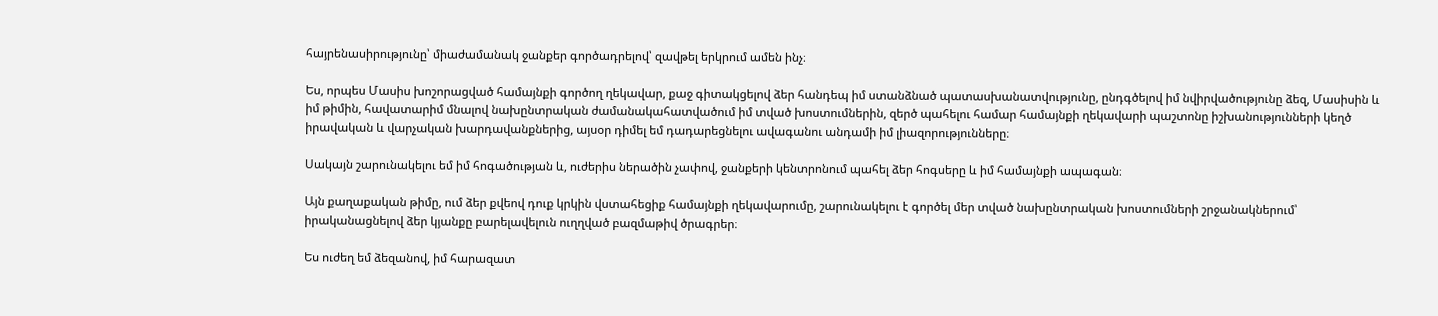հայրենասիրությունը՝ միաժամանակ ջանքեր գործադրելով՝ զավթել երկրում ամեն ինչ։

Ես, որպես Մասիս խոշորացված համայնքի գործող ղեկավար, քաջ գիտակցելով ձեր հանդեպ իմ ստանձնած պատասխանատվությունը, ընդգծելով իմ նվիրվածությունը ձեզ, Մասիսին և իմ թիմին, հավատարիմ մնալով նախընտրական ժամանակահատվածում իմ տված խոստումներին, զերծ պահելու համար համայնքի ղեկավարի պաշտոնը իշխանությունների կեղծ իրավական և վարչական խարդավանքներից, այսօր դիմել եմ դադարեցնելու ավագանու անդամի իմ լիազորությունները։

Սակայն շարունակելու եմ իմ հոգածության և, ուժերիս ներածին չափով, ջանքերի կենտրոնում պահել ձեր հոգսերը և իմ համայնքի ապագան։

Այն քաղաքական թիմը, ում ձեր քվեով դուք կրկին վստահեցիք համայնքի ղեկավարումը, շարունակելու է գործել մեր տված նախընտրական խոստումների շրջանակներում՝ իրականացնելով ձեր կյանքը բարելավելուն ուղղված բազմաթիվ ծրագրեր։

Ես ուժեղ եմ ձեզանով, իմ հարազատ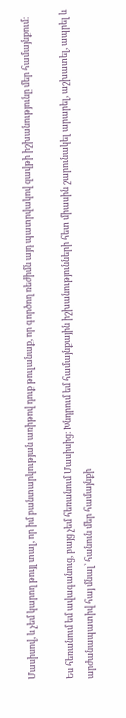Մասիսով, և չեմ կարող թույլ տալ, որ իմ բանտարկության առիթով դուք թուլանաք, որ գործող ռեժիմն այդ պատրվակով զավթի իշխանությունը մեր համայնքում։

Ես հեռանում եմ ավագանուց, բայց չեմ հեռանում Մասիսից։ Խնդրում եմ համայնքային իշխանությունների հետ միասին շարունակել արարել, աշխատել, ապրել և արժանապատիվ հայ մնալ՝ հանուն մեր համայնքի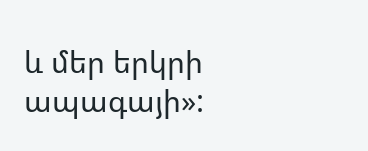և մեր երկրի ապագայի»: